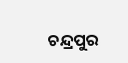ଚନ୍ଦ୍ରପୁର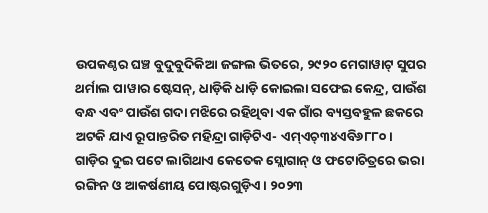ଉପକଣ୍ଠର ଘଞ୍ଚ ବୁଦୁବୁଦିକିଆ ଜଙ୍ଗଲ ଭିତରେ, ୨୯୨୦ ମେଗାୱାଟ୍ ସୁପର ଥର୍ମାଲ ପାୱାର ଷ୍ଟେସନ୍, ଧାଡ଼ିକି ଧାଡ଼ି କୋଇଲା ସଫେଇ କେନ୍ଦ୍ର, ପାଉଁଶ ବନ୍ଧ ଏବଂ ପାଉଁଶ ଗଦା ମଝିରେ ରହିଥିବା ଏକ ଗାଁର ବ୍ୟସ୍ତବହୁଳ ଛକରେ ଅଟକି ଯାଏ ରୂପାନ୍ତରିତ ମହିନ୍ଦ୍ରା ଗାଡ଼ିଟିଏ- ଏମ୍ଏଚ୍୩୪ଏବି୬୮୮୦।
ଗାଡ଼ିର ଦୁଇ ପଟେ ଲାଗିଥାଏ କେତେକ ସ୍ଲୋଗାନ୍ ଓ ଫଟୋଚିତ୍ରରେ ଭରା ରଙ୍ଗିନ ଓ ଆକର୍ଷଣୀୟ ପୋଷ୍ଟରଗୁଡ଼ିଏ। ୨୦୨୩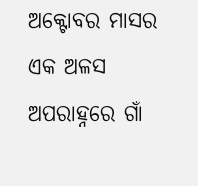ଅକ୍ଟୋବର ମାସର ଏକ ଅଳସ ଅପରାହ୍ନରେ ଗାଁ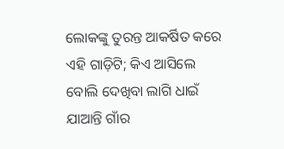ଲୋକଙ୍କୁ ତୁରନ୍ତ ଆକର୍ଷିତ କରେ ଏହି ଗାଡ଼ିଟି; କିଏ ଆସିଲେ ବୋଲି ଦେଖିବା ଲାଗି ଧାଇଁ ଯାଆନ୍ତି ଗାଁର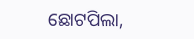ଛୋଟପିଲା,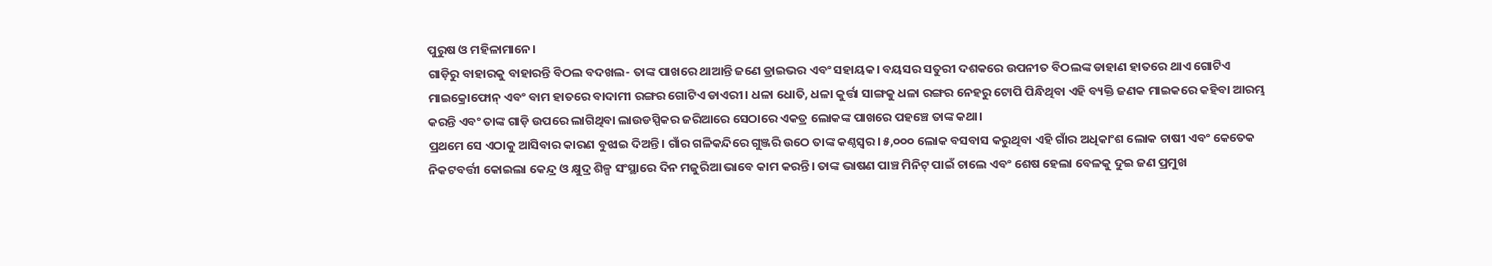ପୁରୁଷ ଓ ମହିଳାମାନେ।
ଗାଡ଼ିରୁ ବାହାରକୁ ବାହାରନ୍ତି ବିଠଲ ବଦଖଲ- ତାଙ୍କ ପାଖରେ ଥାଆନ୍ତି ଜଣେ ଡ୍ରାଇଭର ଏବଂ ସହାୟକ। ବୟସର ସତୁରୀ ଦଶକରେ ଉପନୀତ ବିଠଲଙ୍କ ଡାହାଣ ହାତରେ ଥାଏ ଗୋଟିଏ ମାଇକ୍ରୋଫୋନ୍ ଏବଂ ବାମ ହାତରେ ବାଦାମୀ ରଙ୍ଗର ଗୋଟିଏ ଡାଏରୀ। ଧଳା ଧୋତି, ଧଳା କୁର୍ତ୍ତା ସାଙ୍ଗକୁ ଧଳା ରଙ୍ଗର ନେହରୁ ଟୋପି ପିନ୍ଧିଥିବା ଏହି ବ୍ୟକ୍ତି ଜଣକ ମାଇକରେ କହିବା ଆରମ୍ଭ କରନ୍ତି ଏବଂ ତାଙ୍କ ଗାଡ଼ି ଉପରେ ଲାଗିଥିବା ଲାଉଡସ୍ପିକର ଜରିଆରେ ସେଠାରେ ଏକତ୍ର ଲୋକଙ୍କ ପାଖରେ ପହଞ୍ଚେ ତାଙ୍କ କଥା।
ପ୍ରଥମେ ସେ ଏଠାକୁ ଆସିବାର କାରଣ ବୁଝାଇ ଦିଅନ୍ତି। ଗାଁର ଗଳିକନ୍ଦିରେ ଗୁଞ୍ଜରି ଉଠେ ତାଙ୍କ କଣ୍ଠସ୍ବର। ୫,୦୦୦ ଲୋକ ବସବାସ କରୁଥିବା ଏହି ଗାଁର ଅଧିକାଂଶ ଲୋକ ଚାଷୀ ଏବଂ କେତେକ ନିକଟବର୍ତ୍ତୀ କୋଇଲା କେନ୍ଦ୍ର ଓ କ୍ଷୁଦ୍ର ଶିଳ୍ପ ସଂସ୍ଥାରେ ଦିନ ମଜୁରିଆ ଭାବେ କାମ କରନ୍ତି। ତାଙ୍କ ଭାଷଣ ପାଞ୍ଚ ମିନିଟ୍ ପାଇଁ ଚାଲେ ଏବଂ ଶେଷ ହେଲା ବେଳକୁ ଦୁଇ ଜଣ ପ୍ରମୁଖ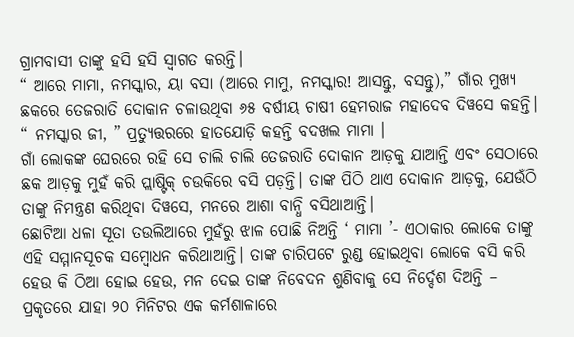ଗ୍ରାମବାସୀ ତାଙ୍କୁ ହସି ହସି ସ୍ୱାଗତ କରନ୍ତି।
“ ଆରେ ମାମା, ନମସ୍କାର, ୟା ବସା (ଆରେ ମାମୁ, ନମସ୍କାର! ଆସନ୍ତୁ, ବସନ୍ତୁ),” ଗାଁର ମୁଖ୍ୟ ଛକରେ ତେଜରାତି ଦୋକାନ ଚଳାଉଥିବା ୬୫ ବର୍ଷୀୟ ଚାଷୀ ହେମରାଜ ମହାଦେବ ଦିୱସେ କହନ୍ତି।
“ ନମସ୍କାର ଜୀ, ” ପ୍ରତ୍ୟୁତ୍ତରରେ ହାତଯୋଡ଼ି କହନ୍ତି ବଦଖଲ ମାମା ।
ଗାଁ ଲୋକଙ୍କ ଘେରରେ ରହି ସେ ଚାଲି ଚାଲି ତେଜରାତି ଦୋକାନ ଆଡ଼କୁ ଯାଆନ୍ତି ଏବଂ ସେଠାରେ ଛକ ଆଡ଼କୁ ମୁହଁ କରି ପ୍ଲାଷ୍ଟିକ୍ ଚଉକିରେ ବସି ପଡ଼ନ୍ତି। ତାଙ୍କ ପିଠି ଥାଏ ଦୋକାନ ଆଡ଼କୁ, ଯେଉଁଠି ତାଙ୍କୁ ନିମନ୍ତ୍ରଣ କରିଥିବା ଦିୱସେ, ମନରେ ଆଶା ବାନ୍ଧି ବସିଥାଆନ୍ତି।
ଛୋଟିଆ ଧଳା ସୂତା ତଉଲିଆରେ ମୁହଁରୁ ଝାଳ ପୋଛି ନିଅନ୍ତି ‘ ମାମା ’- ଏଠାକାର ଲୋକେ ତାଙ୍କୁ ଏହି ସମ୍ମାନସୂଚକ ସମ୍ବୋଧନ କରିଥାଆନ୍ତି। ତାଙ୍କ ଚାରିପଟେ ରୁଣ୍ଡ ହୋଇଥିବା ଲୋକେ ବସି କରି ହେଉ କି ଠିଆ ହୋଇ ହେଉ, ମନ ଦେଇ ତାଙ୍କ ନିବେଦନ ଶୁଣିବାକୁ ସେ ନିର୍ଦ୍ଦେଶ ଦିଅନ୍ତି – ପ୍ରକୃତରେ ଯାହା ୨୦ ମିନିଟର ଏକ କର୍ମଶାଳାରେ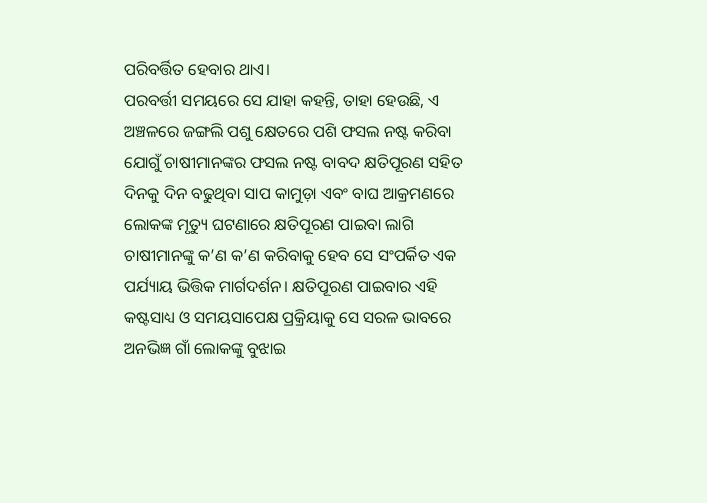ପରିବର୍ତ୍ତିତ ହେବାର ଥାଏ।
ପରବର୍ତ୍ତୀ ସମୟରେ ସେ ଯାହା କହନ୍ତି, ତାହା ହେଉଛି, ଏ ଅଞ୍ଚଳରେ ଜଙ୍ଗଲି ପଶୁ କ୍ଷେତରେ ପଶି ଫସଲ ନଷ୍ଟ କରିବା ଯୋଗୁଁ ଚାଷୀମାନଙ୍କର ଫସଲ ନଷ୍ଟ ବାବଦ କ୍ଷତିପୂରଣ ସହିତ ଦିନକୁ ଦିନ ବଢୁଥିବା ସାପ କାମୁଡ଼ା ଏବଂ ବାଘ ଆକ୍ରମଣରେ ଲୋକଙ୍କ ମୃତ୍ୟୁ ଘଟଣାରେ କ୍ଷତିପୂରଣ ପାଇବା ଲାଗି ଚାଷୀମାନଙ୍କୁ କ’ଣ କ’ଣ କରିବାକୁ ହେବ ସେ ସଂପର୍କିତ ଏକ ପର୍ଯ୍ୟାୟ ଭିତ୍ତିକ ମାର୍ଗଦର୍ଶନ। କ୍ଷତିପୂରଣ ପାଇବାର ଏହି କଷ୍ଟସାଧ୍ୟ ଓ ସମୟସାପେକ୍ଷ ପ୍ରକ୍ରିୟାକୁ ସେ ସରଳ ଭାବରେ ଅନଭିଜ୍ଞ ଗାଁ ଲୋକଙ୍କୁ ବୁଝାଇ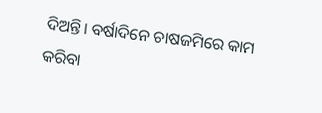ଦିଅନ୍ତି। ବର୍ଷାଦିନେ ଚାଷଜମିରେ କାମ କରିବା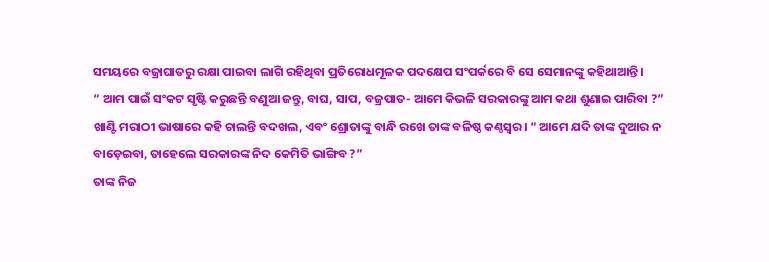ସମୟରେ ବଜ୍ରାଘାତରୁ ରକ୍ଷା ପାଇବା ଲାଗି ରହିଥିବା ପ୍ରତିରୋଧମୂଳକ ପଦକ୍ଷେପ ସଂପର୍କରେ ବି ସେ ସେମାନଙ୍କୁ କହିଥାଆନ୍ତି।
“ ଆମ ପାଇଁ ସଂକଟ ସୃଷ୍ଟି କରୁଛନ୍ତି ବଣୁଆ ଜନ୍ତୁ, ବାଘ, ସାପ, ବଜ୍ରପାତ- ଆମେ କିଭଳି ସରକାରଙ୍କୁ ଆମ କଥା ଶୁଣାଇ ପାରିବା ?” ଖାଣ୍ଟି ମରାଠୀ ଭାଷାରେ କହି ଚାଲନ୍ତି ବଦଖଲ, ଏବଂ ଶ୍ରୋତାଙ୍କୁ ବାନ୍ଧି ରଖେ ତାଙ୍କ ବଳିଷ୍ଠ କଣ୍ଠସ୍ବର। “ ଆମେ ଯଦି ତାଙ୍କ ଦୁଆର ନ ବାଡ଼େଇବା, ତାହେଲେ ସରକାରଙ୍କ ନିଦ କେମିତି ଭାଙ୍ଗିବ ?”
ତାଙ୍କ ନିଜ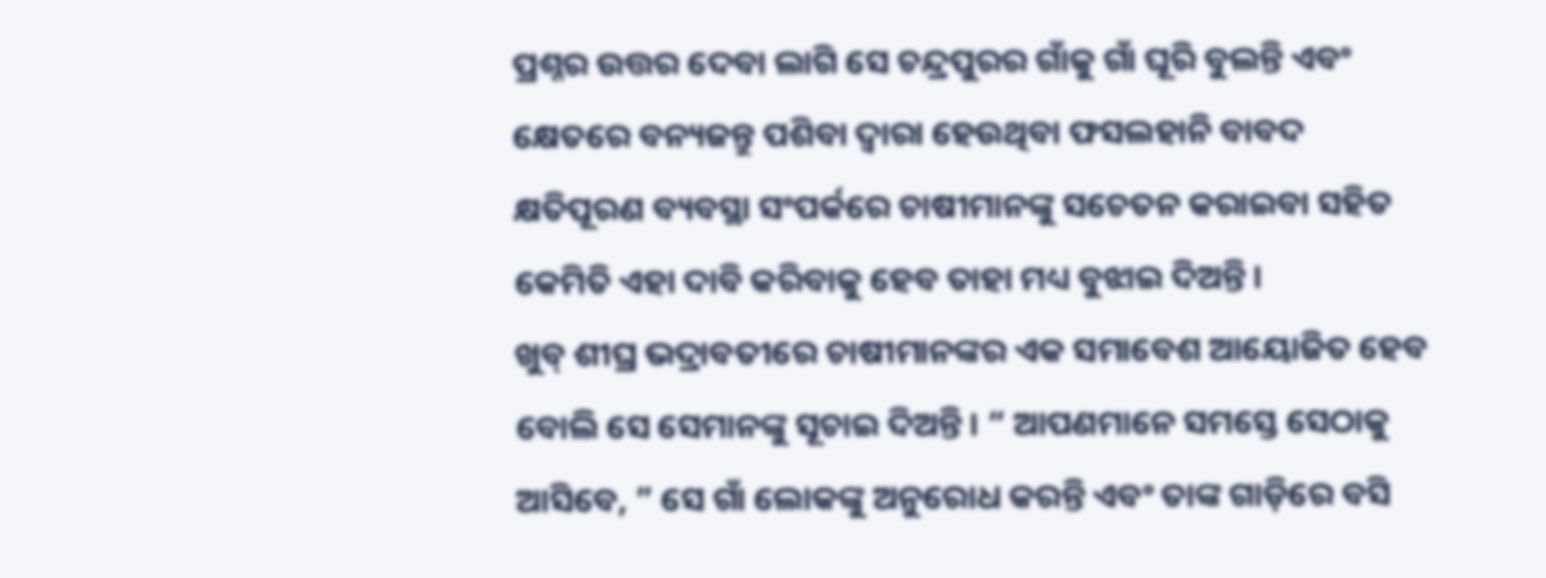ପ୍ରଶ୍ନର ଉତ୍ତର ଦେବା ଲାଗି ସେ ଚନ୍ଦ୍ରପୁରର ଗାଁକୁ ଗାଁ ଘୂରି ବୁଲନ୍ତି ଏବଂ କ୍ଷେତରେ ବନ୍ୟଜନ୍ତୁ ପଶିବା ଦ୍ବାରା ହେଉଥିବା ଫସଲହାନି ବାବଦ କ୍ଷତିପୂରଣ ବ୍ୟବସ୍ଥା ସଂପର୍କରେ ଚାଷୀମାନଙ୍କୁ ସଚେତନ କରାଇବା ସହିତ କେମିତି ଏହା ଦାବି କରିବାକୁ ହେବ ତାହା ମଧ୍ୟ ବୁଝାଇ ଦିଅନ୍ତି।
ଖୁବ୍ ଶୀଘ୍ର ଭଦ୍ରାବତୀରେ ଚାଷୀମାନଙ୍କର ଏକ ସମାବେଶ ଆୟୋଜିତ ହେବ ବୋଲି ସେ ସେମାନଙ୍କୁ ସୂଚାଇ ଦିଅନ୍ତି। “ ଆପଣମାନେ ସମସ୍ତେ ସେଠାକୁ ଆସିବେ, ” ସେ ଗାଁ ଲୋକଙ୍କୁ ଅନୁରୋଧ କରନ୍ତି ଏବଂ ତାଙ୍କ ଗାଡ଼ିରେ ବସି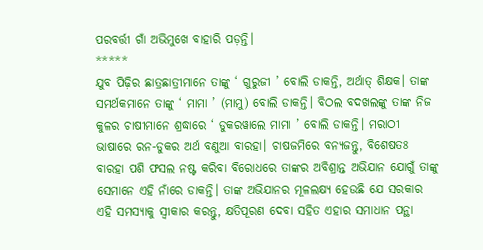ପରବର୍ତ୍ତୀ ଗାଁ ଅଭିମୁଖେ ବାହାରି ପଡ଼ନ୍ତି।
*****
ଯୁବ ପିଢ଼ିର ଛାତ୍ରଛାତ୍ରୀମାନେ ତାଙ୍କୁ ‘ ଗୁରୁଜୀ ’ ବୋଲି ଡାକନ୍ତି, ଅର୍ଥାତ୍ ଶିକ୍ଷକ। ତାଙ୍କ ସମର୍ଥକମାନେ ତାଙ୍କୁ ‘ ମାମା ’ (ମାମୁ) ବୋଲି ଡାକନ୍ତି। ବିଠଲ ବଦଖଲଙ୍କୁ ତାଙ୍କ ନିଜ କୁଳର ଚାଷୀମାନେ ଶ୍ରଦ୍ଧାରେ ‘ ଡୁକରୱାଲେ ମାମା ’ ବୋଲି ଡାକନ୍ତି। ମରାଠୀ ଭାଷାରେ ରନ-ଡୁକର ଅର୍ଥ ବଣୁଆ ବାରହା। ଚାଷଜମିରେ ବନ୍ୟଜନ୍ତୁ, ବିଶେଷତଃ ବାରହା ପଶି ଫସଲ ନଷ୍ଟ କରିବା ବିରୋଧରେ ତାଙ୍କର ଅବିଶ୍ରାନ୍ତ ଅଭିଯାନ ଯୋଗୁଁ ତାଙ୍କୁ ସେମାନେ ଏହି ନାଁରେ ଡାକନ୍ତି। ତାଙ୍କ ଅଭିଯାନର ମୂଳଲକ୍ଷ୍ୟ ହେଉଛି ଯେ ସରକାର ଏହି ସମସ୍ୟାକୁ ସ୍ବୀକାର କରନ୍ତୁ, କ୍ଷତିପୂରଣ ଦେବା ସହିତ ଏହାର ସମାଧାନ ପନ୍ଥା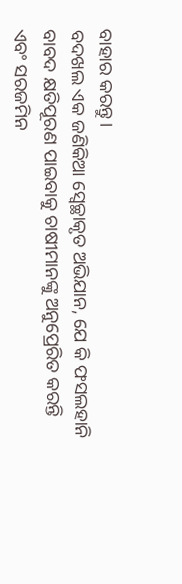ବାହାର କରନ୍ତୁ।
ବଦଖଲ ଏକ ଜଣିକିଆ ସ୍ବେଚ୍ଛାକୃତ ଅଭିଯାନ, ଯେ କି ଫସଲହାନି ବାବଦ କ୍ଷତିପୂରଣ ପାଇବାକୁ ଚାଷୀମାନଙ୍କୁ ଅନୁପ୍ରେରିତ କରନ୍ତି ଏବଂ ସରଜମିନ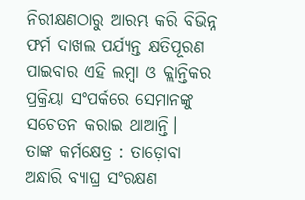ନିରୀକ୍ଷଣଠାରୁ ଆରମ୍ଭ କରି ବିଭିନ୍ନ ଫର୍ମ ଦାଖଲ ପର୍ଯ୍ୟନ୍ତ କ୍ଷତିପୂରଣ ପାଇବାର ଏହି ଲମ୍ବା ଓ କ୍ଲାନ୍ତିକର ପ୍ରକ୍ରିୟା ସଂପର୍କରେ ସେମାନଙ୍କୁ ସଚେତନ କରାଇ ଥାଆନ୍ତି।
ତାଙ୍କ କର୍ମକ୍ଷେତ୍ର : ତାଡ଼ୋବା ଅନ୍ଧାରି ବ୍ୟାଘ୍ର ସଂରକ୍ଷଣ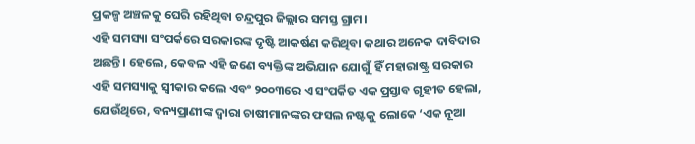ପ୍ରକଳ୍ପ ଅଞ୍ଚଳକୁ ଘେରି ରହିଥିବା ଚନ୍ଦ୍ରପୁର ଜିଲ୍ଲାର ସମସ୍ତ ଗ୍ରାମ।
ଏହି ସମସ୍ୟା ସଂପର୍କରେ ସରକାରଙ୍କ ଦୃଷ୍ଟି ଆକର୍ଷଣ କରିଥିବା କଥାର ଅନେକ ଦାବିଦାର ଅଛନ୍ତି। ହେଲେ, କେବଳ ଏହି ଜଣେ ବ୍ୟକ୍ତିଙ୍କ ଅଭିଯାନ ଯୋଗୁଁ ହିଁ ମହାରାଷ୍ଟ୍ର ସରକାର ଏହି ସମସ୍ୟାକୁ ସ୍ବୀକାର କଲେ ଏବଂ ୨୦୦୩ରେ ଏ ସଂପର୍କିତ ଏକ ପ୍ରସ୍ତାବ ଗୃହୀତ ହେଲା, ଯେଉଁଥିରେ, ବନ୍ୟପ୍ରାଣୀଙ୍କ ଦ୍ବାରା ଚାଷୀମାନଙ୍କର ଫସଲ ନଷ୍ଟକୁ ଲୋକେ ‘ଏକ ନୂଆ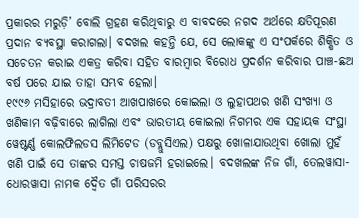ପ୍ରକାରର ମରୁଡ଼ି’ ବୋଲି ଗ୍ରହଣ କରିଥିବାରୁ ଏ ବାବଦରେ ନଗଦ ଅର୍ଥରେ କ୍ଷତିପୂରଣ ପ୍ରଦାନ ବ୍ୟବସ୍ଥା କରାଗଲା। ବଦଖଲ କହନ୍ତି ଯେ, ସେ ଲୋକଙ୍କୁ ଏ ସଂପର୍କରେ ଶିକ୍ଷିତ ଓ ସଚେତନ କରାଇ ଏକତ୍ର କରିବା ସହିତ ବାରମ୍ବାର ବିରୋଧ ପ୍ରଦର୍ଶନ କରିବାର ପାଞ୍ଚ-ଛଅ ବର୍ଷ ପରେ ଯାଇ ତାହା ସମ୍ଭବ ହେଲା।
୧୯୯୬ ମସିହାରେ ଭଦ୍ରାବତୀ ଆଖପାଖରେ କୋଇଲା ଓ ଲୁହାପଥର ଖଣି ସଂଖ୍ୟା ଓ ଖଣିକାମ ବଢ଼ିବାରେ ଲାଗିଲା ଏବଂ ଭାରତୀୟ କୋଇଲା ନିଗମର ଏକ ସହାୟକ ସଂସ୍ଥା ୱେଷ୍ଟର୍ଣ୍ଣ କୋଲଫିଲଡସ ଲିମିଟେଡ (ଡବ୍ଲୁସିଏଲ) ପକ୍ଷରୁ ଖୋଳାଯାଉଥିବା ଖୋଲା ମୁହଁ ଖଣି ପାଇଁ ସେ ତାଙ୍କର ସମସ୍ତ ଚାଷଜମି ହରାଇଲେ। ବଦଖଲଙ୍କ ନିଜ ଗାଁ, ତେଲୱାସା-ଧୋରୱାସା ନାମକ ଦ୍ବୈତ ଗାଁ ପରିସରର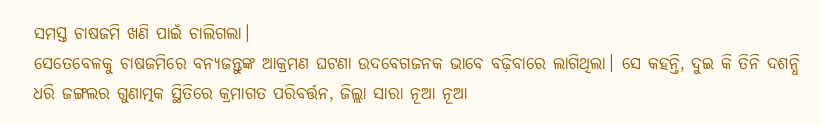ସମସ୍ତ ଚାଷଜମି ଖଣି ପାଇଁ ଚାଲିଗଲା।
ସେତେବେଳକୁ ଚାଷଜମିରେ ବନ୍ୟଜନ୍ତୁଙ୍କ ଆକ୍ରମଣ ଘଟଣା ଉଦବେଗଜନକ ଭାବେ ବଢ଼ିବାରେ ଲାଗିଥିଲା। ସେ କହନ୍ତି, ଦୁଇ କି ତିନି ଦଶନ୍ଧି ଧରି ଜଙ୍ଗଲର ଗୁଣାତ୍ମକ ସ୍ଥିତିରେ କ୍ରମାଗତ ପରିବର୍ତ୍ତନ, ଜିଲ୍ଲା ସାରା ନୂଆ ନୂଆ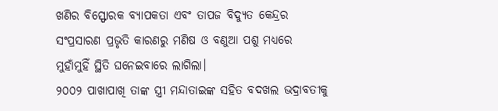ଖଣିର ବିସ୍ଫୋରକ ବ୍ୟାପକତା ଏବଂ ତାପଜ ବିଦ୍ୟୁତ କେନ୍ଦ୍ରର ସଂପ୍ରସାରଣ ପ୍ରଭୃତି କାରଣରୁ ମଣିଷ ଓ ବଣୁଆ ପଶୁ ମଧ୍ୟରେ ମୁହାଁମୁହିଁ ସ୍ଥିତି ଘନେଇବାରେ ଲାଗିଲା।
୨୦୦୨ ପାଖାପାଖି ତାଙ୍କ ସ୍ତ୍ରୀ ମନ୍ଦାତାଇଙ୍କ ସହିତ ବଦଖଲ ଭଦ୍ରାବତୀକୁ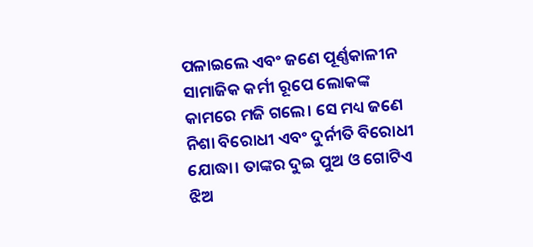ପଳାଇଲେ ଏବଂ ଜଣେ ପୂର୍ଣ୍ଣକାଳୀନ ସାମାଜିକ କର୍ମୀ ରୂପେ ଲୋକଙ୍କ କାମରେ ମଜି ଗଲେ। ସେ ମଧ୍ୟ ଜଣେ ନିଶା ବିରୋଧୀ ଏବଂ ଦୁର୍ନୀତି ବିରୋଧୀ ଯୋଦ୍ଧା। ତାଙ୍କର ଦୁଇ ପୁଅ ଓ ଗୋଟିଏ ଝିଅ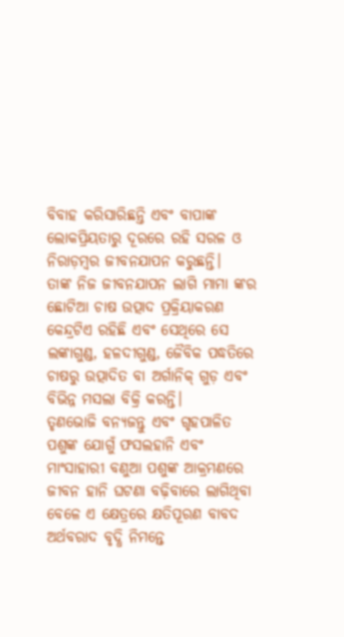ବିବାହ କରିସାରିଛନ୍ତି ଏବଂ ବାପାଙ୍କ ଲୋକପ୍ରିୟତାରୁ ଦୂରରେ ରହି ସରଳ ଓ ନିରାଡ଼ମ୍ବର ଜୀବନଯାପନ କରୁଛନ୍ତି।
ତାଙ୍କ ନିଜ ଜୀବନଯାପନ ଲାଗି ମାମା ଙ୍କର ଛୋଟିଆ ଚାଷ ଉତ୍ପାଦ ପ୍ରକ୍ରିୟାକରଣ କେନ୍ଦ୍ରଟିଏ ରହିଛି ଏବଂ ସେଥିରେ ସେ ଲଙ୍କାଗୁଣ୍ଡ, ହଳଦୀଗୁଣ୍ଡ, ଜୈବିକ ପଦ୍ଧତିରେ ଚାଷରୁ ଉତ୍ପାଦିତ ବା ଅର୍ଗାନିକ୍ ଗୁଡ଼ ଏବଂ ବିଭିନ୍ନ ମସଲା ବିକ୍ରି କରନ୍ତି।
ତୃଣଭୋଜି ବନ୍ୟଜନ୍ତୁ ଏବଂ ଗୃହପାଳିତ ପଶୁଙ୍କ ଯୋଗୁଁ ଫସଲହାନି ଏବଂ ମାଂସାହାରୀ ବଣୁଆ ପଶୁଙ୍କ ଆକ୍ରମଣରେ ଜୀବନ ହାନି ଘଟଣା ବଢ଼ିବାରେ ଲାଗିଥିବା ବେଳେ ଏ କ୍ଷେତ୍ରରେ କ୍ଷତିପୂରଣ ବାବଦ ଅର୍ଥବରାଦ ବୃଦ୍ଧି ନିମନ୍ତେ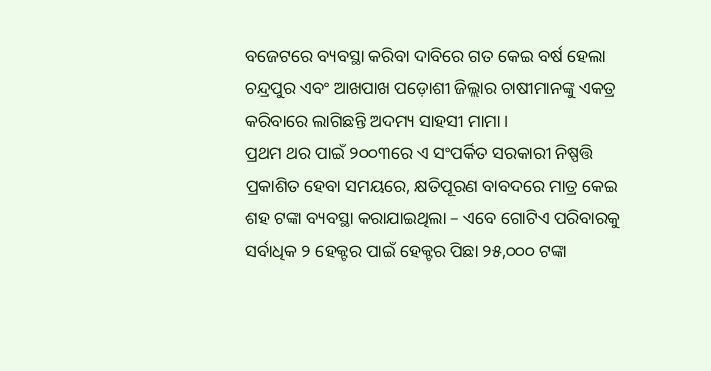ବଜେଟରେ ବ୍ୟବସ୍ଥା କରିବା ଦାବିରେ ଗତ କେଇ ବର୍ଷ ହେଲା ଚନ୍ଦ୍ରପୁର ଏବଂ ଆଖପାଖ ପଡ଼ୋଶୀ ଜିଲ୍ଲାର ଚାଷୀମାନଙ୍କୁ ଏକତ୍ର କରିବାରେ ଲାଗିଛନ୍ତି ଅଦମ୍ୟ ସାହସୀ ମାମା ।
ପ୍ରଥମ ଥର ପାଇଁ ୨୦୦୩ରେ ଏ ସଂପର୍କିତ ସରକାରୀ ନିଷ୍ପତ୍ତି ପ୍ରକାଶିତ ହେବା ସମୟରେ, କ୍ଷତିପୂରଣ ବାବଦରେ ମାତ୍ର କେଇ ଶହ ଟଙ୍କା ବ୍ୟବସ୍ଥା କରାଯାଇଥିଲା – ଏବେ ଗୋଟିଏ ପରିବାରକୁ ସର୍ବାଧିକ ୨ ହେକ୍ଟର ପାଇଁ ହେକ୍ଟର ପିଛା ୨୫,୦୦୦ ଟଙ୍କା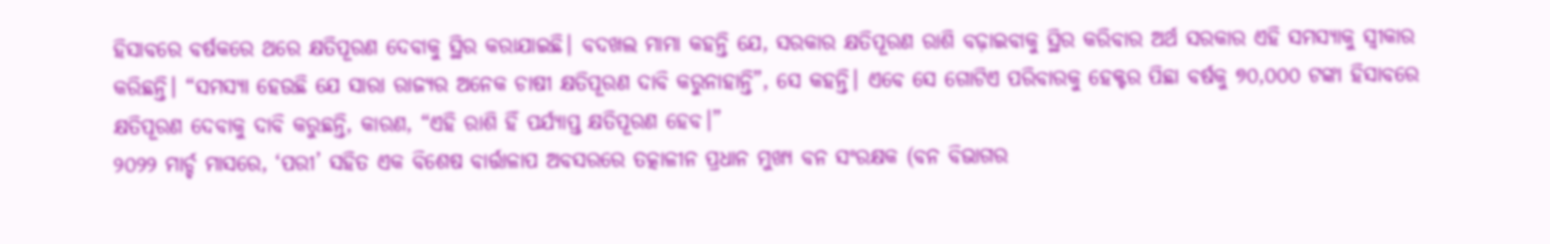ହିସାବରେ ବର୍ଷକରେ ଥରେ କ୍ଷତିପୂରଣ ଦେବାକୁ ସ୍ଥିର କରାଯାଇଛି। ବଦଖଲ ମାମା କହନ୍ତି ଯେ, ସରକାର କ୍ଷତିପୂରଣ ରାଶି ବଢ଼ାଇବାକୁ ସ୍ଥିର କରିବାର ଅର୍ଥ ସରକାର ଏହି ସମସ୍ୟାକୁ ସ୍ବୀକାର କରିଛନ୍ତି। “ସମସ୍ୟା ହେଉଛି ଯେ ସାରା ରାଜ୍ୟର ଅନେକ ଚାଷୀ କ୍ଷତିପୂରଣ ଦାବି କରୁନାହାନ୍ତି”, ସେ କହନ୍ତି। ଏବେ ସେ ଗୋଟିଏ ପରିବାରକୁ ହେକ୍ଟର ପିଛା ବର୍ଷକୁ ୭୦,୦୦୦ ଟଙ୍କା ହିସାବରେ କ୍ଷତିପୂରଣ ଦେବାକୁ ଦାବି କରୁଛନ୍ତି, କାରଣ, “ଏହି ରାଶି ହିଁ ପର୍ଯ୍ୟାପ୍ତ କ୍ଷତିପୂରଣ ହେବ।”
୨୦୨୨ ମାର୍ଚ୍ଚ ମାସରେ, ‘ପରୀ’ ସହିତ ଏକ ବିଶେଷ ବାର୍ତ୍ତାଳାପ ଅବସରରେ ତତ୍କାଳୀନ ପ୍ରଧାନ ମୁଖ୍ୟ ବନ ସଂରକ୍ଷକ (ବନ ବିଭାଗର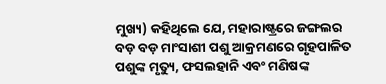ମୁଖ୍ୟ) କହିଥିଲେ ଯେ, ମହାରାଷ୍ଟ୍ରରେ ଜଙ୍ଗଲର ବଡ଼ ବଡ଼ ମାଂସାଶୀ ପଶୁ ଆକ୍ରମଣରେ ଗୃହପାଳିତ ପଶୁଙ୍କ ମୃତ୍ୟୁ, ଫସଲହାନି ଏବଂ ମଣିଷଙ୍କ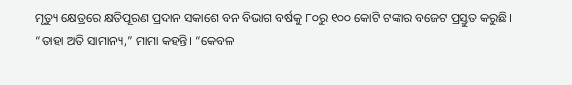ମୃତ୍ୟୁ କ୍ଷେତ୍ରରେ କ୍ଷତିପୂରଣ ପ୍ରଦାନ ସକାଶେ ବନ ବିଭାଗ ବର୍ଷକୁ ୮୦ରୁ ୧୦୦ କୋଟି ଟଙ୍କାର ବଜେଟ ପ୍ରସ୍ତୁତ କରୁଛି।
“ତାହା ଅତି ସାମାନ୍ୟ,” ମାମା କହନ୍ତି। “କେବଳ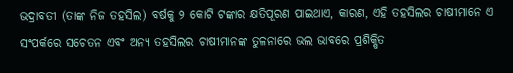ଭଦ୍ରାବତୀ (ତାଙ୍କ ନିଜ ତହସିଲ) ବର୍ଷକୁ ୨ କୋଟି ଟଙ୍କାର କ୍ଷତିପୂରଣ ପାଇଥାଏ, କାରଣ, ଏହି ତହସିଲର ଚାଷୀମାନେ ଏ ସଂପର୍କରେ ସଚେତନ ଏବଂ ଅନ୍ୟ ତହସିଲର ଚାଷୀମାନଙ୍କ ତୁଳନାରେ ଭଲ ଭାବରେ ପ୍ରଶିକ୍ଷିତ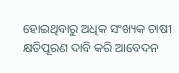ହୋଇଥିବାରୁ ଅଧିକ ସଂଖ୍ୟକ ଚାଷୀ କ୍ଷତିପୂରଣ ଦାବି କରି ଆବେଦନ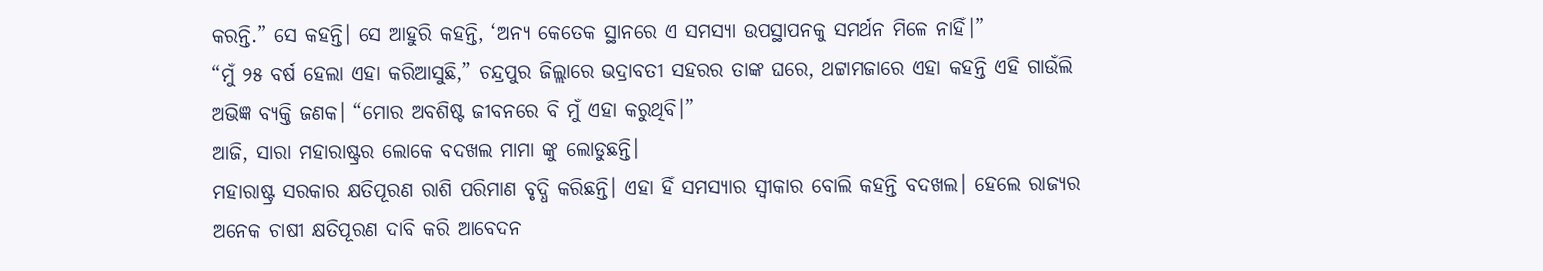କରନ୍ତି.” ସେ କହନ୍ତି। ସେ ଆହୁରି କହନ୍ତି, ‘ଅନ୍ୟ କେତେକ ସ୍ଥାନରେ ଏ ସମସ୍ୟା ଉପସ୍ଥାପନକୁ ସମର୍ଥନ ମିଳେ ନାହିଁ।”
“ମୁଁ ୨୫ ବର୍ଷ ହେଲା ଏହା କରିଆସୁଛି,” ଚନ୍ଦ୍ରପୁର ଜିଲ୍ଲାରେ ଭଦ୍ରାବତୀ ସହରର ତାଙ୍କ ଘରେ, ଥଟ୍ଟାମଜାରେ ଏହା କହନ୍ତି ଏହି ଗାଉଁଲି ଅଭିଜ୍ଞ ବ୍ୟକ୍ତି ଜଣକ। “ମୋର ଅବଶିଷ୍ଟ ଜୀବନରେ ବି ମୁଁ ଏହା କରୁଥିବି।”
ଆଜି, ସାରା ମହାରାଷ୍ଟ୍ରର ଲୋକେ ବଦଖଲ ମାମା ଙ୍କୁ ଲୋଡୁଛନ୍ତି।
ମହାରାଷ୍ଟ୍ର ସରକାର କ୍ଷତିପୂରଣ ରାଶି ପରିମାଣ ବୃଦ୍ଧି କରିଛନ୍ତି। ଏହା ହିଁ ସମସ୍ୟାର ସ୍ବୀକାର ବୋଲି କହନ୍ତି ବଦଖଲ। ହେଲେ ରାଜ୍ୟର ଅନେକ ଚାଷୀ କ୍ଷତିପୂରଣ ଦାବି କରି ଆବେଦନ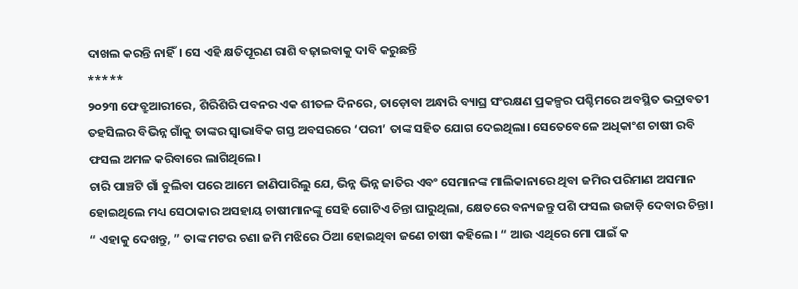ଦାଖଲ କରନ୍ତି ନାହିଁ। ସେ ଏହି କ୍ଷତିପୂରଣ ରାଶି ବଢ଼ାଇବାକୁ ଦାବି କରୁଛନ୍ତି
*****
୨୦୨୩ ଫେବ୍ରୁଆରୀରେ, ଶିରିଶିରି ପବନର ଏକ ଶୀତଳ ଦିନରେ, ତାଡ଼ୋବା ଅନ୍ଧାରି ବ୍ୟାଘ୍ର ସଂରକ୍ଷଣ ପ୍ରକଳ୍ପର ପଶ୍ଚିମରେ ଅବସ୍ଥିତ ଭଦ୍ରାବତୀ ତହସିଲର ବିଭିନ୍ନ ଗାଁକୁ ତାଙ୍କର ସ୍ବାଭାବିକ ଗସ୍ତ ଅବସରରେ ‘ପରୀ’ ତାଙ୍କ ସହିତ ଯୋଗ ଦେଇଥିଲା। ସେତେବେଳେ ଅଧିକାଂଶ ଚାଷୀ ରବି ଫସଲ ଅମଳ କରିବାରେ ଲାଗିଥିଲେ।
ଚାରି ପାଞ୍ଚଟି ଗାଁ ବୁଲିବା ପରେ ଆମେ ଜାଣିପାରିଲୁ ଯେ, ଭିନ୍ନ ଭିନ୍ନ ଜାତିର ଏବଂ ସେମାନଙ୍କ ମାଲିକାନାରେ ଥିବା ଜମିର ପରିମାଣ ଅସମାନ ହୋଇଥିଲେ ମଧ୍ୟ ସେଠାକାର ଅସହାୟ ଚାଷୀମାନଙ୍କୁ ସେହି ଗୋଟିଏ ଚିନ୍ତା ଘାରୁଥିଲା, କ୍ଷେତରେ ବନ୍ୟଜନ୍ତୁ ପଶି ଫସଲ ଉଜାଡ଼ି ଦେବାର ଚିନ୍ତା।
“ ଏହାକୁ ଦେଖନ୍ତୁ, ” ତାଙ୍କ ମଟର ଚଣା ଜମି ମଝିରେ ଠିଆ ହୋଇଥିବା ଜଣେ ଚାଷୀ କହିଲେ। “ ଆଉ ଏଥିରେ ମୋ ପାଇଁ କ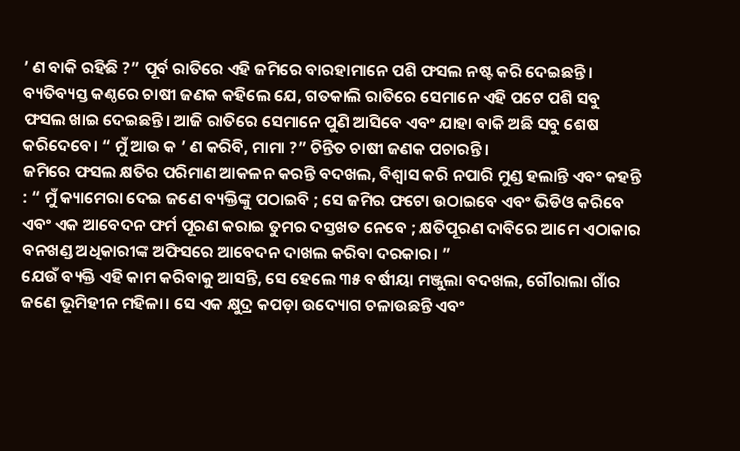’ ଣ ବାକି ରହିଛି ?” ପୂର୍ବ ରାତିରେ ଏହି ଜମିରେ ବାରହାମାନେ ପଶି ଫସଲ ନଷ୍ଟ କରି ଦେଇଛନ୍ତି। ବ୍ୟତିବ୍ୟସ୍ତ କଣ୍ଠରେ ଚାଷୀ ଜଣକ କହିଲେ ଯେ, ଗତକାଲି ରାତିରେ ସେମାନେ ଏହି ପଟେ ପଶି ସବୁ ଫସଲ ଖାଇ ଦେଇଛନ୍ତି। ଆଜି ରାତିରେ ସେମାନେ ପୁଣି ଆସିବେ ଏବଂ ଯାହା ବାକି ଅଛି ସବୁ ଶେଷ କରିଦେବେ। “ ମୁଁ ଆଉ କ ’ ଣ କରିବି, ମାମା ?” ଚିନ୍ତିତ ଚାଷୀ ଜଣକ ପଚାରନ୍ତି।
ଜମିରେ ଫସଲ କ୍ଷତିର ପରିମାଣ ଆକଳନ କରନ୍ତି ବଦଖଲ, ବିଶ୍ବାସ କରି ନପାରି ମୁଣ୍ଡ ହଲାନ୍ତି ଏବଂ କହନ୍ତି : “ ମୁଁ କ୍ୟାମେରା ଦେଇ ଜଣେ ବ୍ୟକ୍ତିଙ୍କୁ ପଠାଇବି ; ସେ ଜମିର ଫଟୋ ଉଠାଇବେ ଏବଂ ଭିଡିଓ କରିବେ ଏବଂ ଏକ ଆବେଦନ ଫର୍ମ ପୂରଣ କରାଇ ତୁମର ଦସ୍ତଖତ ନେବେ ; କ୍ଷତିପୂରଣ ଦାବିରେ ଆମେ ଏଠାକାର ବନଖଣ୍ଡ ଅଧିକାରୀଙ୍କ ଅଫିସରେ ଆବେଦନ ଦାଖଲ କରିବା ଦରକାର। ”
ଯେଉଁ ବ୍ୟକ୍ତି ଏହି କାମ କରିବାକୁ ଆସନ୍ତି, ସେ ହେଲେ ୩୫ ବର୍ଷୀୟା ମଞ୍ଜୁଲା ବଦଖଲ, ଗୌରାଲା ଗାଁର ଜଣେ ଭୂମିହୀନ ମହିଳା। ସେ ଏକ କ୍ଷୁଦ୍ର କପଡ଼ା ଉଦ୍ୟୋଗ ଚଳାଉଛନ୍ତି ଏବଂ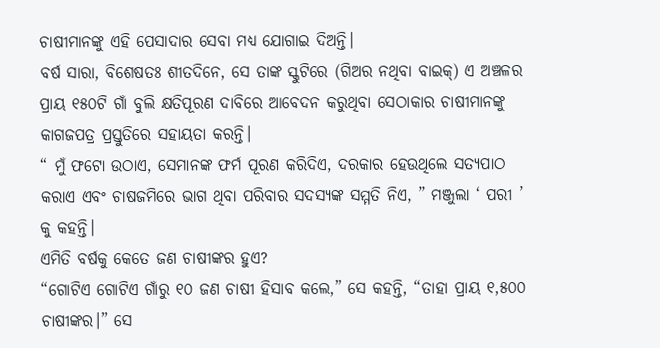ଚାଷୀମାନଙ୍କୁ ଏହି ପେସାଦାର ସେବା ମଧ୍ୟ ଯୋଗାଇ ଦିଅନ୍ତି।
ବର୍ଷ ସାରା, ବିଶେଷତଃ ଶୀତଦିନେ, ସେ ତାଙ୍କ ସ୍କୁଟିରେ (ଗିଅର ନଥିବା ବାଇକ୍) ଏ ଅଞ୍ଚଳର ପ୍ରାୟ ୧୫୦ଟି ଗାଁ ବୁଲି କ୍ଷତିପୂରଣ ଦାବିରେ ଆବେଦନ କରୁଥିବା ସେଠାକାର ଚାଷୀମାନଙ୍କୁ କାଗଜପତ୍ର ପ୍ରସ୍ତୁତିରେ ସହାୟତା କରନ୍ତି।
“ ମୁଁ ଫଟୋ ଉଠାଏ, ସେମାନଙ୍କ ଫର୍ମ ପୂରଣ କରିଦିଏ, ଦରକାର ହେଉଥିଲେ ସତ୍ୟପାଠ କରାଏ ଏବଂ ଚାଷଜମିରେ ଭାଗ ଥିବା ପରିବାର ସଦସ୍ୟଙ୍କ ସମ୍ମତି ନିଏ, ” ମଞ୍ଜୁଲା ‘ ପରୀ ’ କୁ କହନ୍ତି।
ଏମିତି ବର୍ଷକୁ କେତେ ଜଣ ଚାଷୀଙ୍କର ହୁଏ?
“ଗୋଟିଏ ଗୋଟିଏ ଗାଁରୁ ୧୦ ଜଣ ଚାଷୀ ହିସାବ କଲେ,” ସେ କହନ୍ତି, “ତାହା ପ୍ରାୟ ୧,୫୦୦ ଚାଷୀଙ୍କର।” ସେ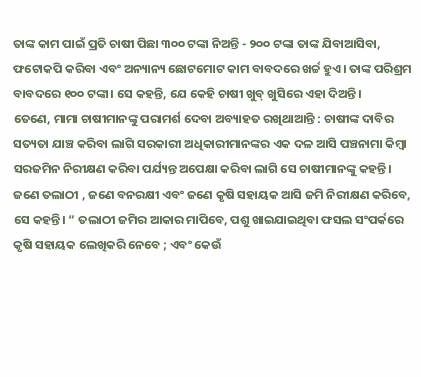ତାଙ୍କ କାମ ପାଇଁ ପ୍ରତି ଚାଷୀ ପିଛା ୩୦୦ ଟଙ୍କା ନିଅନ୍ତି - ୨୦୦ ଟଙ୍କା ତାଙ୍କ ଯିବାଆସିବା, ଫଟୋକପି କରିବା ଏବଂ ଅନ୍ୟାନ୍ୟ ଛୋଟମୋଟ କାମ ବାବଦରେ ଖର୍ଚ୍ଚ ହୁଏ। ତାଙ୍କ ପରିଶ୍ରମ ବାବଦରେ ୧୦୦ ଟଙ୍କା। ସେ କହନ୍ତି, ଯେ କେହି ଚାଷୀ ଖୁବ୍ ଖୁସିରେ ଏହା ଦିଅନ୍ତି।
ତେଣେ, ମାମା ଚାଷୀମାନଙ୍କୁ ପରାମର୍ଶ ଦେବା ଅବ୍ୟାହତ ରଖିଥାଆନ୍ତି : ଚାଷୀଙ୍କ ଦାବିର ସତ୍ୟତା ଯାଞ୍ଚ କରିବା ଲାଗି ସରକାରୀ ଅଧିକାରୀମାନଙ୍କର ଏକ ଦଳ ଆସି ପଞ୍ଚନାମା କିମ୍ବା ସରଜମିନ ନିରୀକ୍ଷଣ କରିବା ପର୍ଯ୍ୟନ୍ତ ଅପେକ୍ଷା କରିବା ଲାଗି ସେ ଚାଷୀମାନଙ୍କୁ କହନ୍ତି। ଜଣେ ତଲାଠୀ , ଜଣେ ବନରକ୍ଷୀ ଏବଂ ଜଣେ କୃଷି ସହାୟକ ଆସି ଜମି ନିରୀକ୍ଷଣ କରିବେ, ସେ କହନ୍ତି। “ ତଲାଠୀ ଜମିର ଆକାର ମାପିବେ, ପଶୁ ଖାଇଯାଇଥିବା ଫସଲ ସଂପର୍କରେ କୃଷି ସହାୟକ ଲେଖିକରି ନେବେ ; ଏବଂ କେଉଁ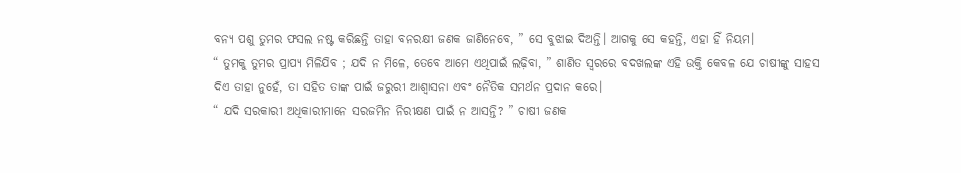ବନ୍ୟ ପଶୁ ତୁମର ଫସଲ ନଷ୍ଟ କରିଛନ୍ତି ତାହା ବନରକ୍ଷୀ ଜଣକ ଜାଣିନେବେ, ” ସେ ବୁଝାଇ ଦିଅନ୍ତି। ଆଗକୁ ସେ କହନ୍ତି, ଏହା ହିଁ ନିୟମ।
“ ତୁମକୁ ତୁମର ପ୍ରାପ୍ୟ ମିଳିଯିବ ; ଯଦି ନ ମିଳେ, ତେବେ ଆମେ ଏଥିପାଇଁ ଲଢ଼ିବା, ” ଶାଣିତ ସ୍ବରରେ ବଦଖଲଙ୍କ ଏହି ଉକ୍ତି କେବଳ ଯେ ଚାଷୀଙ୍କୁ ସାହସ ଦିଏ ତାହା ନୁହେଁ, ତା ସହିତ ତାଙ୍କ ପାଇଁ ଜରୁରୀ ଆଶ୍ବାସନା ଏବଂ ନୈତିକ ସମର୍ଥନ ପ୍ରଦାନ କରେ।
“ ଯଦି ସରକାରୀ ଅଧିକାରୀମାନେ ସରଜମିନ ନିରୀକ୍ଷଣ ପାଇଁ ନ ଆସନ୍ତି? ” ଚାଷୀ ଜଣକ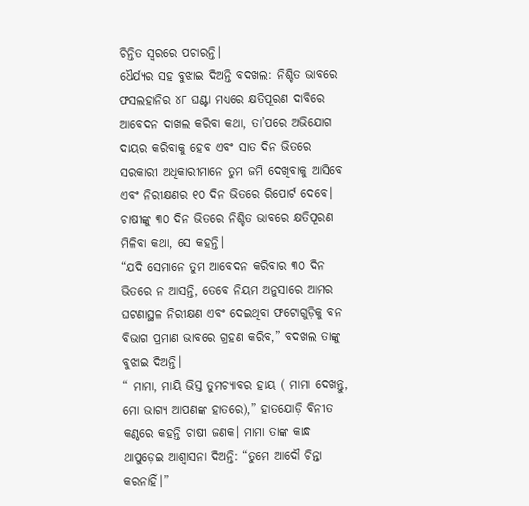ଚିନ୍ତିତ ସ୍ବରରେ ପଚାରନ୍ତି।
ଧୈର୍ଯ୍ୟର ସହ ବୁଝାଇ ଦିଅନ୍ତି ବଦଖଲ: ନିଶ୍ଚିତ ଭାବରେ ଫସଲହାନିର ୪୮ ଘଣ୍ଟା ମଧ୍ୟରେ କ୍ଷତିପୂରଣ ଦାବିରେ ଆବେଦନ ଦାଖଲ କରିବା କଥା, ତା’ପରେ ଅଭିଯୋଗ ଦାୟର କରିବାକୁ ହେବ ଏବଂ ସାତ ଦିନ ଭିତରେ ସରକାରୀ ଅଧିକାରୀମାନେ ତୁମ ଜମି ଦେଖିବାକୁ ଆସିବେ ଏବଂ ନିରୀକ୍ଷଣର ୧୦ ଦିନ ଭିତରେ ରିପୋର୍ଟ ଦେବେ। ଚାଷୀଙ୍କୁ ୩୦ ଦିନ ଭିତରେ ନିଶ୍ଚିତ ଭାବରେ କ୍ଷତିପୂରଣ ମିଳିବା କଥା, ସେ କହନ୍ତି।
“ଯଦି ସେମାନେ ତୁମ ଆବେଦନ କରିବାର ୩୦ ଦିନ ଭିତରେ ନ ଆସନ୍ତି, ତେବେ ନିୟମ ଅନୁସାରେ ଆମର ଘଟଣାସ୍ଥଳ ନିରୀକ୍ଷଣ ଏବଂ ଦେଇଥିବା ଫଟୋଗୁଡ଼ିକୁ ବନ ବିଭାଗ ପ୍ରମାଣ ଭାବରେ ଗ୍ରହଣ କରିବ,” ବଦଖଲ ତାଙ୍କୁ ବୁଝାଇ ଦିଅନ୍ତି।
“ ମାମା, ମାୟି ଭିସ୍ତ ତୁମଚ୍ୟାବର ହାୟ ( ମାମା ଦେଖନ୍ତୁ, ମୋ ଭାଗ୍ୟ ଆପଣଙ୍କ ହାତରେ),” ହାତଯୋଡ଼ି ବିନୀତ କଣ୍ଠରେ କହନ୍ତି ଚାଷୀ ଜଣକ। ମାମା ତାଙ୍କ କାନ୍ଧ ଥାପୁଡ଼େଇ ଆଶ୍ବାସନା ଦିଅନ୍ତି: “ତୁମେ ଆଦୌ ଚିନ୍ତା କରନାହିଁ।”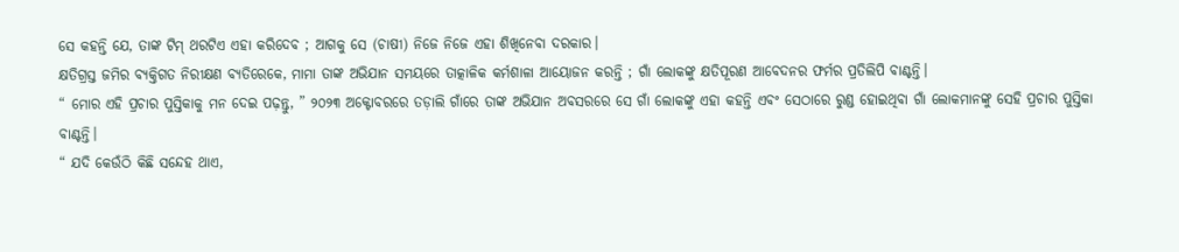ସେ କହନ୍ତି ଯେ, ତାଙ୍କ ଟିମ୍ ଥରଟିଏ ଏହା କରିଦେବ ; ଆଗକୁ ସେ (ଚାଷୀ) ନିଜେ ନିଜେ ଏହା ଶିଖିନେବା ଦରକାର।
କ୍ଷତିଗ୍ରସ୍ତ ଜମିର ବ୍ୟକ୍ତିଗତ ନିରୀକ୍ଷଣ ବ୍ୟତିରେକେ, ମାମା ତାଙ୍କ ଅଭିଯାନ ସମୟରେ ତାତ୍କାଳିକ କର୍ମଶାଳା ଆୟୋଜନ କରନ୍ତି ; ଗାଁ ଲୋକଙ୍କୁ କ୍ଷତିପୂରଣ ଆବେଦନର ଫର୍ମର ପ୍ରତିଲିପି ବାଣ୍ଟନ୍ତି।
“ ମୋର ଏହି ପ୍ରଚାର ପୁସ୍ତିକାକୁ ମନ ଦେଇ ପଢ଼ନ୍ତୁ, ” ୨୦୨୩ ଅକ୍ଟୋବରରେ ତଡ଼ାଲି ଗାଁରେ ତାଙ୍କ ଅଭିଯାନ ଅବସରରେ ସେ ଗାଁ ଲୋକଙ୍କୁ ଏହା କହନ୍ତି ଏବଂ ସେଠାରେ ରୁଣ୍ଡ ହୋଇଥିବା ଗାଁ ଲୋକମାନଙ୍କୁ ସେହି ପ୍ରଚାର ପୁସ୍ତିକା ବାଣ୍ଟନ୍ତି।
“ ଯଦି କେଉଁଠି କିଛି ସନ୍ଦେହ ଥାଏ,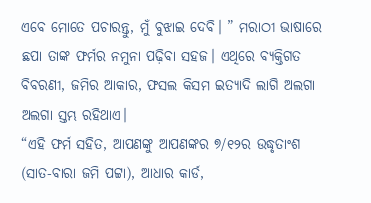ଏବେ ମୋତେ ପଚାରନ୍ତୁ, ମୁଁ ବୁଝାଇ ଦେବି। ” ମରାଠୀ ଭାଷାରେ ଛପା ତାଙ୍କ ଫର୍ମର ନମୁନା ପଢ଼ିବା ସହଜ। ଏଥିରେ ବ୍ୟକ୍ତିଗତ ବିବରଣୀ, ଜମିର ଆକାର, ଫସଲ କିସମ ଇତ୍ୟାଦି ଲାଗି ଅଲଗା ଅଲଗା ସ୍ତମ୍ଭ ରହିଥାଏ।
“ଏହି ଫର୍ମ ସହିତ, ଆପଣଙ୍କୁ ଆପଣଙ୍କର ୭/୧୨ର ଉଦ୍ଧୃତାଂଶ (ସାତ-ବାରା ଜମି ପଟ୍ଟା), ଆଧାର କାର୍ଡ,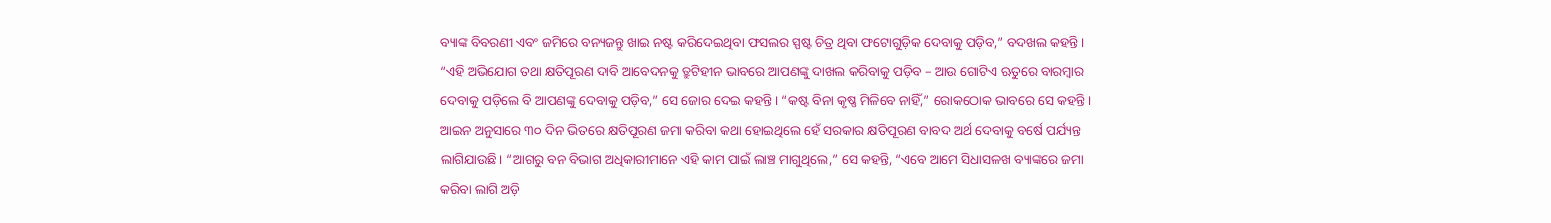ବ୍ୟାଙ୍କ ବିବରଣୀ ଏବଂ ଜମିରେ ବନ୍ୟଜନ୍ତୁ ଖାଇ ନଷ୍ଟ କରିଦେଇଥିବା ଫସଲର ସ୍ପଷ୍ଟ ଚିତ୍ର ଥିବା ଫଟୋଗୁଡ଼ିକ ଦେବାକୁ ପଡ଼ିବ,” ବଦଖଲ କହନ୍ତି। “ଏହି ଅଭିଯୋଗ ତଥା କ୍ଷତିପୂରଣ ଦାବି ଆବେଦନକୁ ତ୍ରୁଟିହୀନ ଭାବରେ ଆପଣଙ୍କୁ ଦାଖଲ କରିବାକୁ ପଡ଼ିବ – ଆଉ ଗୋଟିଏ ଋତୁରେ ବାରମ୍ବାର ଦେବାକୁ ପଡ଼ିଲେ ବି ଆପଣଙ୍କୁ ଦେବାକୁ ପଡ଼ିବ,” ସେ ଜୋର ଦେଇ କହନ୍ତି। “କଷ୍ଟ ବିନା କୃଷ୍ଣ ମିଳିବେ ନାହିଁ,” ରୋକଠୋକ ଭାବରେ ସେ କହନ୍ତି।
ଆଇନ ଅନୁସାରେ ୩୦ ଦିନ ଭିତରେ କ୍ଷତିପୂରଣ ଜମା କରିବା କଥା ହୋଇଥିଲେ ହେଁ ସରକାର କ୍ଷତିପୂରଣ ବାବଦ ଅର୍ଥ ଦେବାକୁ ବର୍ଷେ ପର୍ଯ୍ୟନ୍ତ ଲାଗିଯାଉଛି। “ଆଗରୁ ବନ ବିଭାଗ ଅଧିକାରୀମାନେ ଏହି କାମ ପାଇଁ ଲାଞ୍ଚ ମାଗୁଥିଲେ,” ସେ କହନ୍ତି, “ଏବେ ଆମେ ସିଧାସଳଖ ବ୍ୟାଙ୍କରେ ଜମା କରିବା ଲାଗି ଅଡ଼ି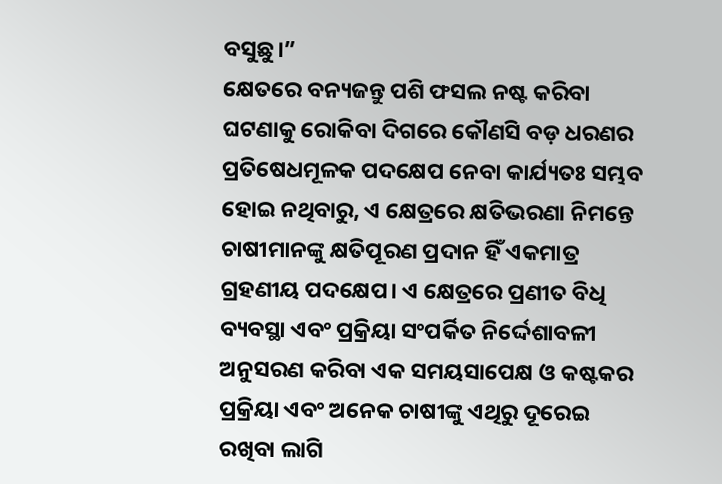ବସୁଛୁ।”
କ୍ଷେତରେ ବନ୍ୟଜନ୍ତୁ ପଶି ଫସଲ ନଷ୍ଟ କରିବା ଘଟଣାକୁ ରୋକିବା ଦିଗରେ କୌଣସି ବଡ଼ ଧରଣର ପ୍ରତିଷେଧମୂଳକ ପଦକ୍ଷେପ ନେବା କାର୍ଯ୍ୟତଃ ସମ୍ଭବ ହୋଇ ନଥିବାରୁ, ଏ କ୍ଷେତ୍ରରେ କ୍ଷତିଭରଣା ନିମନ୍ତେ ଚାଷୀମାନଙ୍କୁ କ୍ଷତିପୂରଣ ପ୍ରଦାନ ହିଁ ଏକମାତ୍ର ଗ୍ରହଣୀୟ ପଦକ୍ଷେପ। ଏ କ୍ଷେତ୍ରରେ ପ୍ରଣୀତ ବିଧି ବ୍ୟବସ୍ଥା ଏବଂ ପ୍ରକ୍ରିୟା ସଂପର୍କିତ ନିର୍ଦ୍ଦେଶାବଳୀ ଅନୁସରଣ କରିବା ଏକ ସମୟସାପେକ୍ଷ ଓ କଷ୍ଟକର ପ୍ରକ୍ରିୟା ଏବଂ ଅନେକ ଚାଷୀଙ୍କୁ ଏଥିରୁ ଦୂରେଇ ରଖିବା ଲାଗି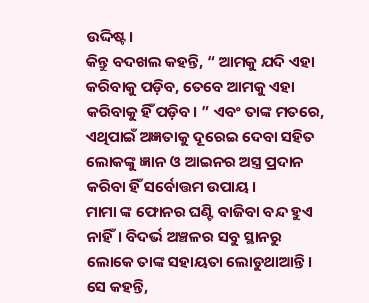ଉଦ୍ଦିଷ୍ଟ।
କିନ୍ତୁ ବଦଖଲ କହନ୍ତି, “ ଆମକୁ ଯଦି ଏହା କରିବାକୁ ପଡ଼ିବ, ତେବେ ଆମକୁ ଏହା କରିବାକୁ ହିଁ ପଡ଼ିବ। ” ଏବଂ ତାଙ୍କ ମତରେ, ଏଥିପାଇଁ ଅଜ୍ଞତାକୁ ଦୂରେଇ ଦେବା ସହିତ ଲୋକଙ୍କୁ ଜ୍ଞାନ ଓ ଆଇନର ଅସ୍ତ୍ର ପ୍ରଦାନ କରିବା ହିଁ ସର୍ବୋତ୍ତମ ଉପାୟ।
ମାମା ଙ୍କ ଫୋନର ଘଣ୍ଟି ବାଜିବା ବନ୍ଦ ହୁଏ ନାହିଁ। ବିଦର୍ଭ ଅଞ୍ଚଳର ସବୁ ସ୍ଥାନରୁ ଲୋକେ ତାଙ୍କ ସହାୟତା ଲୋଡୁଥାଆନ୍ତି। ସେ କହନ୍ତି,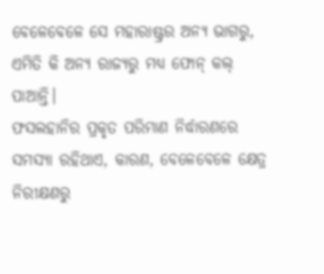ବେଳେବେଳେ ସେ ମହାରାଷ୍ଟ୍ରର ଅନ୍ୟ ଭାଗରୁ, ଏମିତି କି ଅନ୍ୟ ରାଜ୍ୟରୁ ମଧ୍ୟ ଫୋନ୍ କଲ୍ ପାଆନ୍ତି।
ଫସଲହାନିର ପ୍ରକୃତ ପରିମାଣ ନିର୍ଦ୍ଧାରଣରେ ସମସ୍ୟା ରହିଥାଏ, କାରଣ, ବେଳେବେଳେ କ୍ଷେତ୍ର ନିରୀକ୍ଷଣରୁ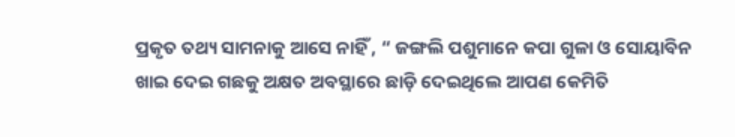ପ୍ରକୃତ ତଥ୍ୟ ସାମନାକୁ ଆସେ ନାହିଁ , “ ଜଙ୍ଗଲି ପଶୁମାନେ କପା ଗୁଳା ଓ ସୋୟାବିନ ଖାଇ ଦେଇ ଗଛକୁ ଅକ୍ଷତ ଅବସ୍ଥାରେ ଛାଡ଼ି ଦେଇଥିଲେ ଆପଣ କେମିତି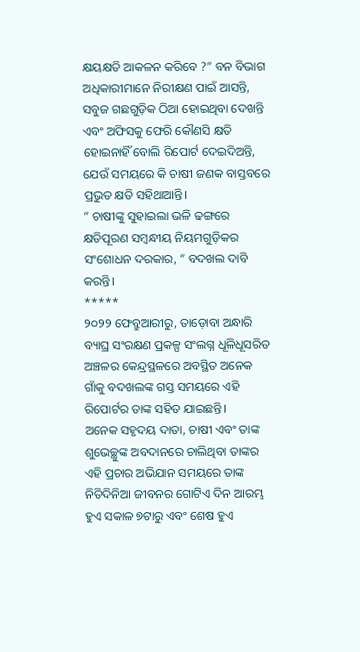କ୍ଷୟକ୍ଷତି ଆକଳନ କରିବେ ?” ବନ ବିଭାଗ ଅଧିକାରୀମାନେ ନିରୀକ୍ଷଣ ପାଇଁ ଆସନ୍ତି, ସବୁଜ ଗଛଗୁଡ଼ିକ ଠିଆ ହୋଇଥିବା ଦେଖନ୍ତି ଏବଂ ଅଫିସକୁ ଫେରି କୌଣସି କ୍ଷତି ହୋଇନାହିଁ ବୋଲି ରିପୋର୍ଟ ଦେଇଦିଅନ୍ତି, ଯେଉଁ ସମୟରେ କି ଚାଷୀ ଜଣକ ବାସ୍ତବରେ ପ୍ରଭୁତ କ୍ଷତି ସହିଥାଆନ୍ତି।
“ ଚାଷୀଙ୍କୁ ସୁହାଇଲା ଭଳି ଢଙ୍ଗରେ କ୍ଷତିପୂରଣ ସମ୍ବନ୍ଧୀୟ ନିୟମଗୁଡ଼ିକର ସଂଶୋଧନ ଦରକାର, ” ବଦଖଲ ଦାବି କରନ୍ତି।
*****
୨୦୨୨ ଫେବ୍ରୁଆରୀରୁ, ତାଡ଼ୋବା ଅନ୍ଧାରି ବ୍ୟାଘ୍ର ସଂରକ୍ଷଣ ପ୍ରକଳ୍ପ ସଂଲଗ୍ନ ଧୂଳିଧୂସରିତ ଅଞ୍ଚଳର କେନ୍ଦ୍ରସ୍ଥଳରେ ଅବସ୍ଥିତ ଅନେକ ଗାଁକୁ ବଦଖଲଙ୍କ ଗସ୍ତ ସମୟରେ ଏହି ରିପୋର୍ଟର ତାଙ୍କ ସହିତ ଯାଇଛନ୍ତି।
ଅନେକ ସହୃଦୟ ଦାତା, ଚାଷୀ ଏବଂ ତାଙ୍କ ଶୁଭେଚ୍ଛୁଙ୍କ ଅବଦାନରେ ଚାଲିଥିବା ତାଙ୍କର ଏହି ପ୍ରଚାର ଅଭିଯାନ ସମୟରେ ତାଙ୍କ ନିତିଦିନିଆ ଜୀବନର ଗୋଟିଏ ଦିନ ଆରମ୍ଭ ହୁଏ ସକାଳ ୭ଟାରୁ ଏବଂ ଶେଷ ହୁଏ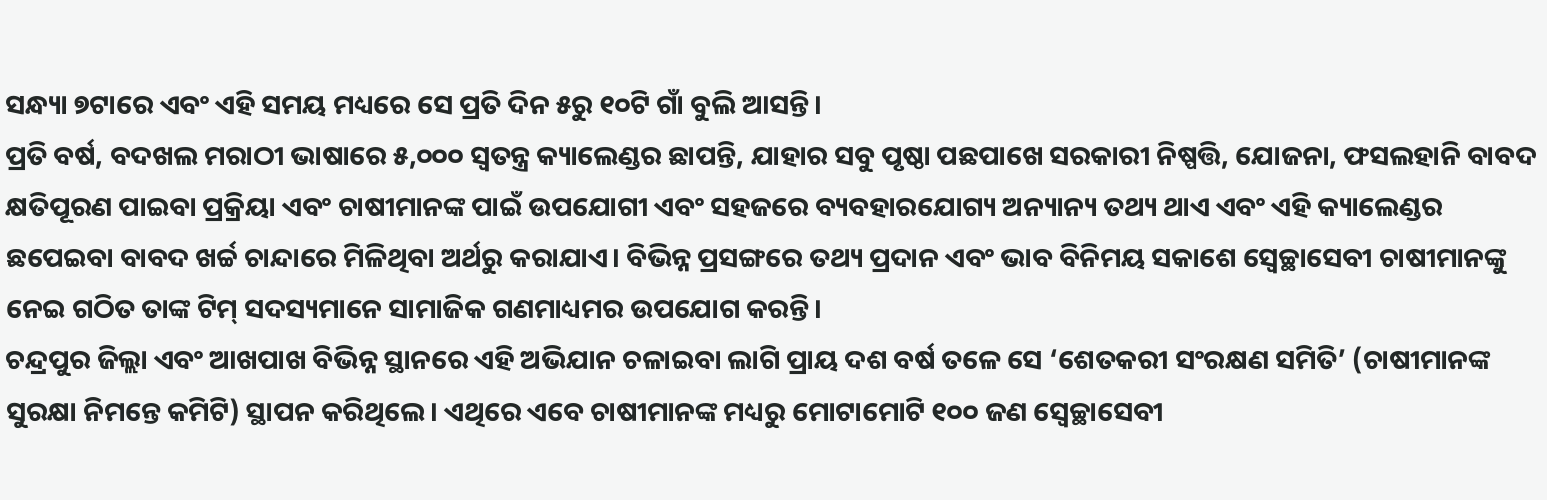ସନ୍ଧ୍ୟା ୭ଟାରେ ଏବଂ ଏହି ସମୟ ମଧ୍ୟରେ ସେ ପ୍ରତି ଦିନ ୫ରୁ ୧୦ଟି ଗାଁ ବୁଲି ଆସନ୍ତି।
ପ୍ରତି ବର୍ଷ, ବଦଖଲ ମରାଠୀ ଭାଷାରେ ୫,୦୦୦ ସ୍ବତନ୍ତ୍ର କ୍ୟାଲେଣ୍ଡର ଛାପନ୍ତି, ଯାହାର ସବୁ ପୃଷ୍ଠା ପଛପାଖେ ସରକାରୀ ନିଷ୍ପତ୍ତି, ଯୋଜନା, ଫସଲହାନି ବାବଦ କ୍ଷତିପୂରଣ ପାଇବା ପ୍ରକ୍ରିୟା ଏବଂ ଚାଷୀମାନଙ୍କ ପାଇଁ ଉପଯୋଗୀ ଏବଂ ସହଜରେ ବ୍ୟବହାରଯୋଗ୍ୟ ଅନ୍ୟାନ୍ୟ ତଥ୍ୟ ଥାଏ ଏବଂ ଏହି କ୍ୟାଲେଣ୍ଡର ଛପେଇବା ବାବଦ ଖର୍ଚ୍ଚ ଚାନ୍ଦାରେ ମିଳିଥିବା ଅର୍ଥରୁ କରାଯାଏ। ବିଭିନ୍ନ ପ୍ରସଙ୍ଗରେ ତଥ୍ୟ ପ୍ରଦାନ ଏବଂ ଭାବ ବିନିମୟ ସକାଶେ ସ୍ବେଚ୍ଛାସେବୀ ଚାଷୀମାନଙ୍କୁ ନେଇ ଗଠିତ ତାଙ୍କ ଟିମ୍ ସଦସ୍ୟମାନେ ସାମାଜିକ ଗଣମାଧ୍ୟମର ଉପଯୋଗ କରନ୍ତି।
ଚନ୍ଦ୍ରପୁର ଜିଲ୍ଲା ଏବଂ ଆଖପାଖ ବିଭିନ୍ନ ସ୍ଥାନରେ ଏହି ଅଭିଯାନ ଚଳାଇବା ଲାଗି ପ୍ରାୟ ଦଶ ବର୍ଷ ତଳେ ସେ ‘ଶେତକରୀ ସଂରକ୍ଷଣ ସମିତି’ (ଚାଷୀମାନଙ୍କ ସୁରକ୍ଷା ନିମନ୍ତେ କମିଟି) ସ୍ଥାପନ କରିଥିଲେ। ଏଥିରେ ଏବେ ଚାଷୀମାନଙ୍କ ମଧ୍ୟରୁ ମୋଟାମୋଟି ୧୦୦ ଜଣ ସ୍ବେଚ୍ଛାସେବୀ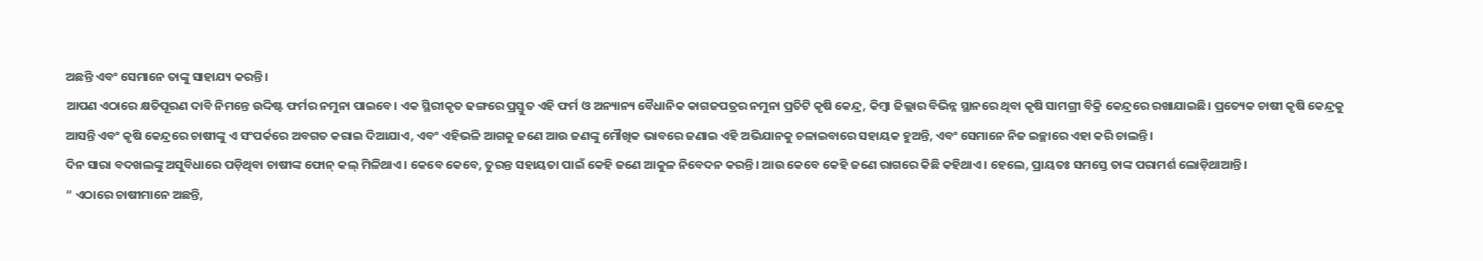ଅଛନ୍ତି ଏବଂ ସେମାନେ ତାଙ୍କୁ ସାହାଯ୍ୟ କରନ୍ତି।
ଆପଣ ଏଠାରେ କ୍ଷତିପୂରଣ ଦାବି ନିମନ୍ତେ ଉଦ୍ଦିଷ୍ଟ ଫର୍ମର ନମୁନା ପାଇବେ। ଏକ ସ୍ଥିରୀକୃତ ଢଙ୍ଗରେ ପ୍ରସ୍ତୁତ ଏହି ଫର୍ମ ଓ ଅନ୍ୟାନ୍ୟ ବୈଧାନିକ କାଗଜପତ୍ରର ନମୁନା ପ୍ରତିଟି କୃଷି କେନ୍ଦ୍ର, କିମ୍ବା ଜିଲ୍ଲାର ବିଭିନ୍ନ ସ୍ଥାନରେ ଥିବା କୃଷି ସାମଗ୍ରୀ ବିକ୍ରି କେନ୍ଦ୍ରରେ ରଖାଯାଇଛି। ପ୍ରତ୍ୟେକ ଚାଷୀ କୃଷି କେନ୍ଦ୍ରକୁ ଆସନ୍ତି ଏବଂ କୃଷି କେନ୍ଦ୍ରରେ ଚାଷୀଙ୍କୁ ଏ ସଂପର୍କରେ ଅବଗତ କରାଇ ଦିଆଯାଏ, ଏବଂ ଏହିଭଳି ଆଗକୁ ଜଣେ ଆଉ ଜଣଙ୍କୁ ମୌଖିକ ଭାବରେ ଜଣାଇ ଏହି ଅଭିଯାନକୁ ଚଳାଇବାରେ ସହାୟକ ହୁଅନ୍ତି, ଏବଂ ସେମାନେ ନିଜ ଇଚ୍ଛାରେ ଏହା କରି ଚାଲନ୍ତି।
ଦିନ ସାରା ବଦଖଲଙ୍କୁ ଅସୁବିଧାରେ ପଡ଼ିଥିବା ଚାଷୀଙ୍କ ଫୋନ୍ କଲ୍ ମିଳିଥାଏ। କେବେ କେବେ, ତୁରନ୍ତ ସହାୟତା ପାଇଁ କେହି ଜଣେ ଆକୁଳ ନିବେଦନ କରନ୍ତି। ଆଉ କେବେ କେହି ଜଣେ ରାଗରେ କିଛି କହିଥାଏ। ହେଲେ, ପ୍ରାୟତଃ ସମସ୍ତେ ତାଙ୍କ ପରାମର୍ଶ ଲୋଡ଼ିଥାଆନ୍ତି।
“ ଏଠାରେ ଚାଷୀମାନେ ଅଛନ୍ତି,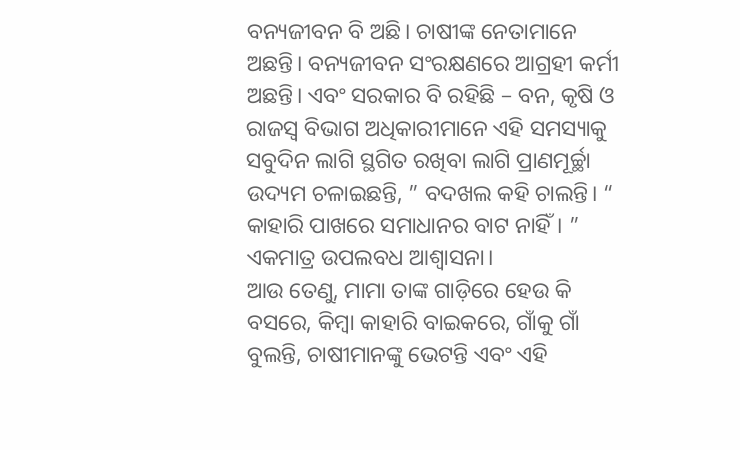ବନ୍ୟଜୀବନ ବି ଅଛି। ଚାଷୀଙ୍କ ନେତାମାନେ ଅଛନ୍ତି। ବନ୍ୟଜୀବନ ସଂରକ୍ଷଣରେ ଆଗ୍ରହୀ କର୍ମୀ ଅଛନ୍ତି। ଏବଂ ସରକାର ବି ରହିଛି – ବନ, କୃଷି ଓ ରାଜସ୍ବ ବିଭାଗ ଅଧିକାରୀମାନେ ଏହି ସମସ୍ୟାକୁ ସବୁଦିନ ଲାଗି ସ୍ଥଗିତ ରଖିବା ଲାଗି ପ୍ରାଣମୂର୍ଚ୍ଛା ଉଦ୍ୟମ ଚଳାଇଛନ୍ତି, ” ବଦଖଲ କହି ଚାଲନ୍ତି। “ କାହାରି ପାଖରେ ସମାଧାନର ବାଟ ନାହିଁ। ”
ଏକମାତ୍ର ଉପଲବଧ ଆଶ୍ବାସନା।
ଆଉ ତେଣୁ, ମାମା ତାଙ୍କ ଗାଡ଼ିରେ ହେଉ କି ବସରେ, କିମ୍ବା କାହାରି ବାଇକରେ, ଗାଁକୁ ଗାଁ ବୁଲନ୍ତି, ଚାଷୀମାନଙ୍କୁ ଭେଟନ୍ତି ଏବଂ ଏହି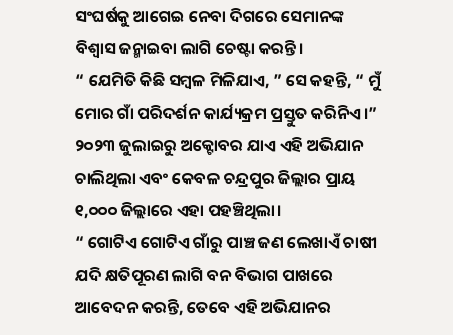ସଂଘର୍ଷକୁ ଆଗେଇ ନେବା ଦିଗରେ ସେମାନଙ୍କ ବିଶ୍ବାସ ଜନ୍ମାଇବା ଲାଗି ଚେଷ୍ଟା କରନ୍ତି।
“ ଯେମିତି କିଛି ସମ୍ବଳ ମିଳିଯାଏ, ” ସେ କହନ୍ତି, “ ମୁଁ ମୋର ଗାଁ ପରିଦର୍ଶନ କାର୍ଯ୍ୟକ୍ରମ ପ୍ରସ୍ତୁତ କରିନିଏ।”
୨୦୨୩ ଜୁଲାଇରୁ ଅକ୍ଟୋବର ଯାଏ ଏହି ଅଭିଯାନ ଚାଲିଥିଲା ଏବଂ କେବଳ ଚନ୍ଦ୍ରପୁର ଜିଲ୍ଲାର ପ୍ରାୟ ୧,୦୦୦ ଜିଲ୍ଲାରେ ଏହା ପହଞ୍ଚିଥିଲା।
“ ଗୋଟିଏ ଗୋଟିଏ ଗାଁରୁ ପାଞ୍ଚ ଜଣ ଲେଖାଏଁ ଚାଷୀ ଯଦି କ୍ଷତିପୂରଣ ଲାଗି ବନ ବିଭାଗ ପାଖରେ ଆବେଦନ କରନ୍ତି, ତେବେ ଏହି ଅଭିଯାନର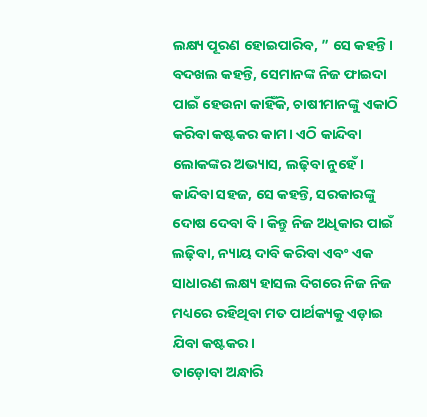ଲକ୍ଷ୍ୟ ପୂରଣ ହୋଇପାରିବ, ” ସେ କହନ୍ତି।
ବଦଖଲ କହନ୍ତି, ସେମାନଙ୍କ ନିଜ ଫାଇଦା ପାଇଁ ହେଉନା କାହିଁକି, ଚାଷୀମାନଙ୍କୁ ଏକାଠି କରିବା କଷ୍ଟକର କାମ। ଏଠି କାନ୍ଦିବା ଲୋକଙ୍କର ଅଭ୍ୟାସ, ଲଢ଼ିବା ନୁହେଁ। କାନ୍ଦିବା ସହଜ, ସେ କହନ୍ତି, ସରକାରଙ୍କୁ ଦୋଷ ଦେବା ବି। କିନ୍ତୁ ନିଜ ଅଧିକାର ପାଇଁ ଲଢ଼ିବା, ନ୍ୟାୟ ଦାବି କରିବା ଏବଂ ଏକ ସାଧାରଣ ଲକ୍ଷ୍ୟ ହାସଲ ଦିଗରେ ନିଜ ନିଜ ମଧ୍ୟରେ ରହିଥିବା ମତ ପାର୍ଥକ୍ୟକୁ ଏଡ଼ାଇ ଯିବା କଷ୍ଟକର।
ତାଡ଼ୋବା ଅନ୍ଧାରି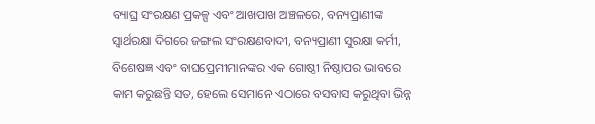ବ୍ୟାଘ୍ର ସଂରକ୍ଷଣ ପ୍ରକଳ୍ପ ଏବଂ ଆଖପାଖ ଅଞ୍ଚଳରେ, ବନ୍ୟପ୍ରାଣୀଙ୍କ ସ୍ବାର୍ଥରକ୍ଷା ଦିଗରେ ଜଙ୍ଗଲ ସଂରକ୍ଷଣବାଦୀ, ବନ୍ୟପ୍ରାଣୀ ସୁରକ୍ଷା କର୍ମୀ, ବିଶେଷଜ୍ଞ ଏବଂ ବାଘପ୍ରେମୀମାନଙ୍କର ଏକ ଗୋଷ୍ଠୀ ନିଷ୍ଠାପର ଭାବରେ କାମ କରୁଛନ୍ତି ସତ, ହେଲେ ସେମାନେ ଏଠାରେ ବସବାସ କରୁଥିବା ଭିନ୍ନ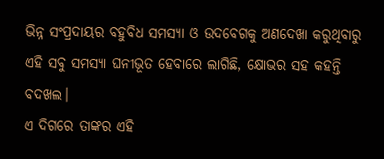ଭିନ୍ନ ସଂପ୍ରଦାୟର ବହୁବିଧ ସମସ୍ୟା ଓ ଉଦବେଗକୁ ଅଣଦେଖା କରୁଥିବାରୁ ଏହି ସବୁ ସମସ୍ୟା ଘନୀଭୂତ ହେବାରେ ଲାଗିଛି, କ୍ଷୋଭର ସହ କହନ୍ତି ବଦଖଲ।
ଏ ଦିଗରେ ତାଙ୍କର ଏହି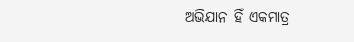ଅଭିଯାନ ହିଁ ଏକମାତ୍ର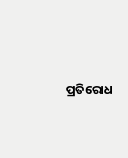ପ୍ରତିରୋଧ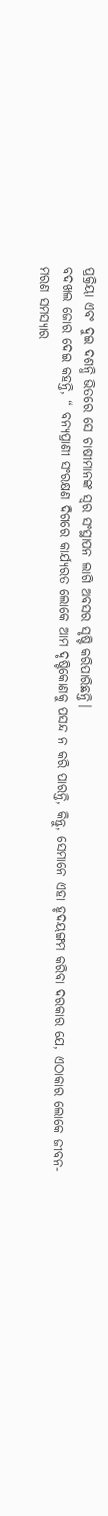ପ୍ରକ୍ରିୟା ଏବଂ ଦୁଇ ଦଶନ୍ଧି ଭିତରେ ସେ ଚାଷୀମାନଙ୍କ ସ୍ବର ସଂସ୍ଥାପନ ଲାଗି ଅବସର ସୃଷ୍ଟି କରିପାରିଛନ୍ତି।
ବଦଖଲ ଜୋର ଦେଇ କହନ୍ତି, “ ବନ୍ୟପ୍ରାଣୀ ସଂରକ୍ଷଣ ଦିଗରେ କାର୍ଯ୍ୟରତ ଲୋକେ ଆମ ଦୃଷ୍ଟିକୋଣକୁ ପସନ୍ଦ ନ କରି ପାରନ୍ତି, କିନ୍ତୁ, ସେମାନେ ଏହା ହୃଦୟଙ୍ଗମ କରିବା ଦରକାର ଯେ, ଏଠାକାର ଲୋକେ ଜୀବନ-ମରଣ ସମସ୍ୟାର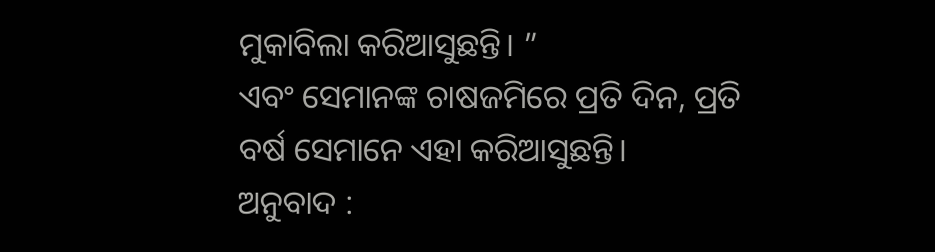ମୁକାବିଲା କରିଆସୁଛନ୍ତି। ”
ଏବଂ ସେମାନଙ୍କ ଚାଷଜମିରେ ପ୍ରତି ଦିନ, ପ୍ରତି ବର୍ଷ ସେମାନେ ଏହା କରିଆସୁଛନ୍ତି।
ଅନୁବାଦ :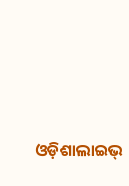ଓଡ଼ିଶାଲାଇଭ୍